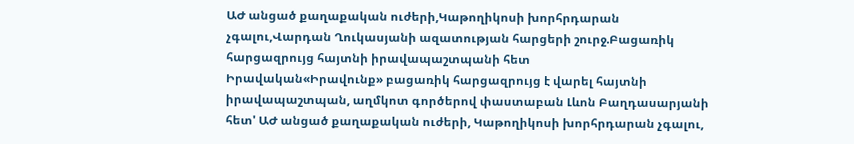ԱԺ անցած քաղաքական ուժերի,Կաթողիկոսի խորհրդարան չգալու,Վարդան Ղուկասյանի ազատության հարցերի շուրջ.Բացառիկ հարցազրույց հայտնի իրավապաշտպանի հետ
Իրավական«Իրավունք» բացառիկ հարցազրույց է վարել հայտնի իրավապաշտպան, աղմկոտ գործերով փաստաբան Լևոն Բաղդասարյանի հետ' ԱԺ անցած քաղաքական ուժերի, Կաթողիկոսի խորհրդարան չգալու,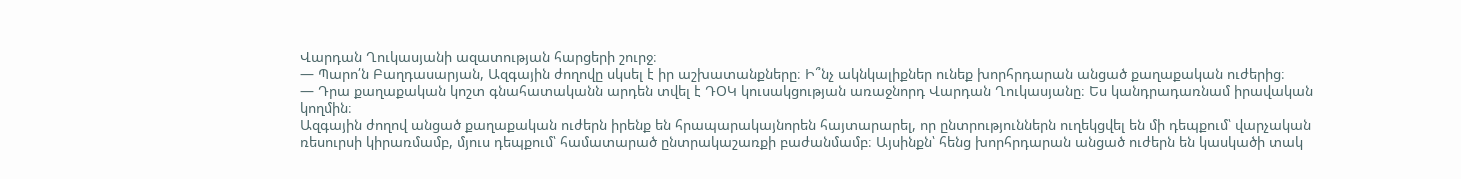Վարդան Ղուկասյանի ազատության հարցերի շուրջ։
— Պարո՛ն Բաղդասարյան, Ազգային ժողովը սկսել է իր աշխատանքները։ Ի՞նչ ակնկալիքներ ունեք խորհրդարան անցած քաղաքական ուժերից։
— Դրա քաղաքական կոշտ գնահատականն արդեն տվել է ԴՕԿ կուսակցության առաջնորդ Վարդան Ղուկասյանը։ Ես կանդրադառնամ իրավական կողմին։
Ազգային ժողով անցած քաղաքական ուժերն իրենք են հրապարակայնորեն հայտարարել, որ ընտրություններն ուղեկցվել են մի դեպքում՝ վարչական ռեսուրսի կիրառմամբ, մյուս դեպքում՝ համատարած ընտրակաշառքի բաժանմամբ։ Այսինքն՝ հենց խորհրդարան անցած ուժերն են կասկածի տակ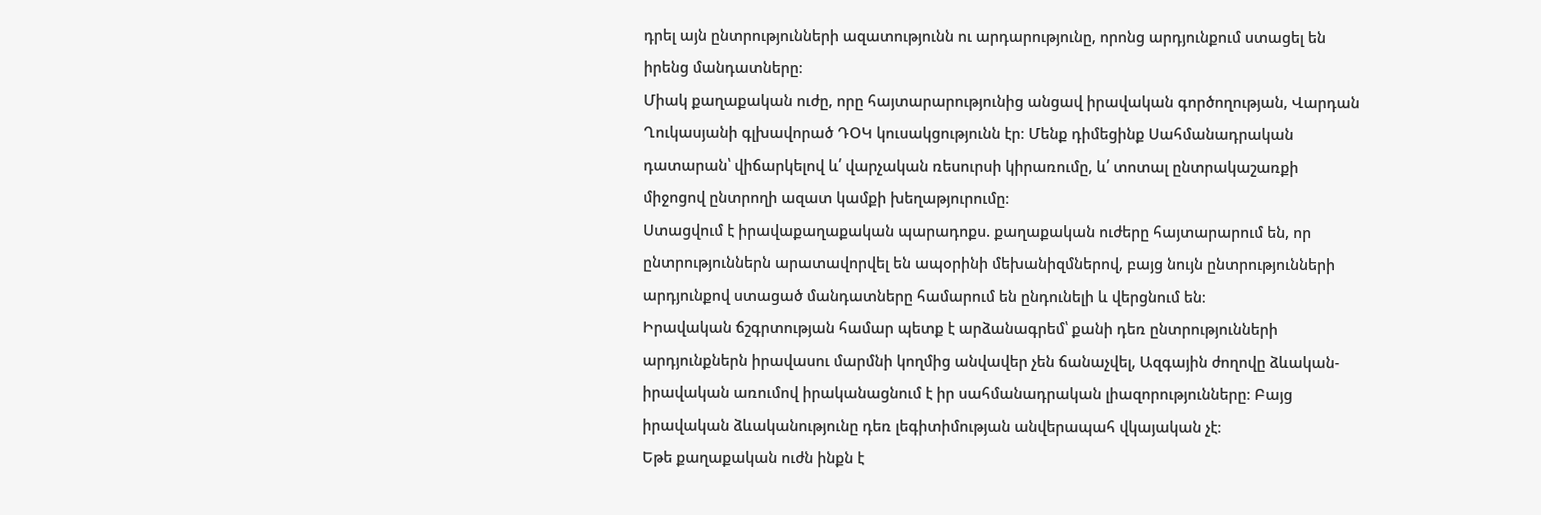դրել այն ընտրությունների ազատությունն ու արդարությունը, որոնց արդյունքում ստացել են իրենց մանդատները։
Միակ քաղաքական ուժը, որը հայտարարությունից անցավ իրավական գործողության, Վարդան Ղուկասյանի գլխավորած ԴՕԿ կուսակցությունն էր։ Մենք դիմեցինք Սահմանադրական դատարան՝ վիճարկելով և՛ վարչական ռեսուրսի կիրառումը, և՛ տոտալ ընտրակաշառքի միջոցով ընտրողի ազատ կամքի խեղաթյուրումը։
Ստացվում է իրավաքաղաքական պարադոքս. քաղաքական ուժերը հայտարարում են, որ ընտրություններն արատավորվել են ապօրինի մեխանիզմներով, բայց նույն ընտրությունների արդյունքով ստացած մանդատները համարում են ընդունելի և վերցնում են։
Իրավական ճշգրտության համար պետք է արձանագրեմ՝ քանի դեռ ընտրությունների արդյունքներն իրավասու մարմնի կողմից անվավեր չեն ճանաչվել, Ազգային ժողովը ձևական-իրավական առումով իրականացնում է իր սահմանադրական լիազորությունները։ Բայց իրավական ձևականությունը դեռ լեգիտիմության անվերապահ վկայական չէ։
Եթե քաղաքական ուժն ինքն է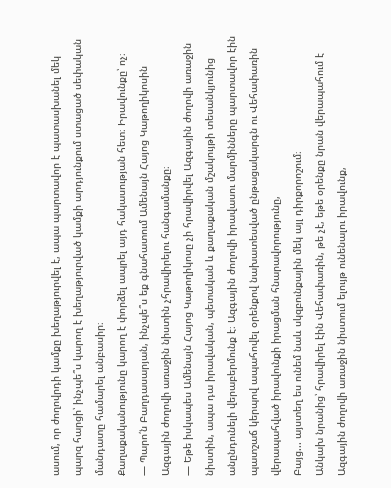ասում, որ ժողովրդի կամքը խեղաթյուրվել է, ապա պարտավոր է պատասխանել մեկ պարզ հարցի՝ ինչպե՞ս կարող է խեղաթյուրված կամքի արդյունքում ստացած սեփական մանդատը համարել անբասիր։
Քաղաքականությունը կարող է փորձել ապրել այդ հակասության հետ։ Իրավունքը՝ ոչ։
— Պարո՛ն Բաղդասարյան, ինչպե՞ս եք գնահատում Ամենայն Հայոց Կաթողիկոսին Ազգային ժողովի առաջին նիստին չհրավիրելու հանգամանքը։
— Եթե իսկապես Ամենայն Հայոց Կաթողիկոսը չի հրավիրվել Ազգային ժողովի առաջին նիստին, ապա դա իրավական, պետական և քաղաքական մշակույթի տեսանկյունից անընդունելի վերաբերմունք է։ Ազգային ժողովի իրավասու մարմինները պարտավոր էին պատշաճ կերպով ապահովել օրենքով նախատեսված ընթացակարգն ու Վեհափառին վերապահված իրավունքի իրացման հնարավորությունը,
Բայց... այստեղ ես ունեմ նաև սկզբունքային մեկ այլ դիրքորոշում։
Անկախ նրանից՝ հրավիրել էին Վեհափառին, թե չէ, եթե օրենքը նրան վերապահում է Ազգային ժողովի առաջին նիստում ելույթ ունենալու իրավունք,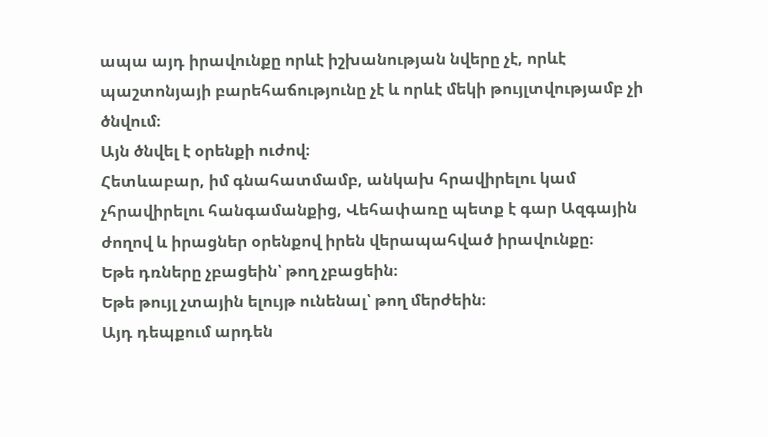ապա այդ իրավունքը որևէ իշխանության նվերը չէ, որևէ պաշտոնյայի բարեհաճությունը չէ և որևէ մեկի թույլտվությամբ չի ծնվում։
Այն ծնվել է օրենքի ուժով։
Հետևաբար, իմ գնահատմամբ, անկախ հրավիրելու կամ չհրավիրելու հանգամանքից, Վեհափառը պետք է գար Ազգային ժողով և իրացներ օրենքով իրեն վերապահված իրավունքը։
Եթե դռները չբացեին՝ թող չբացեին։
Եթե թույլ չտային ելույթ ունենալ՝ թող մերժեին։
Այդ դեպքում արդեն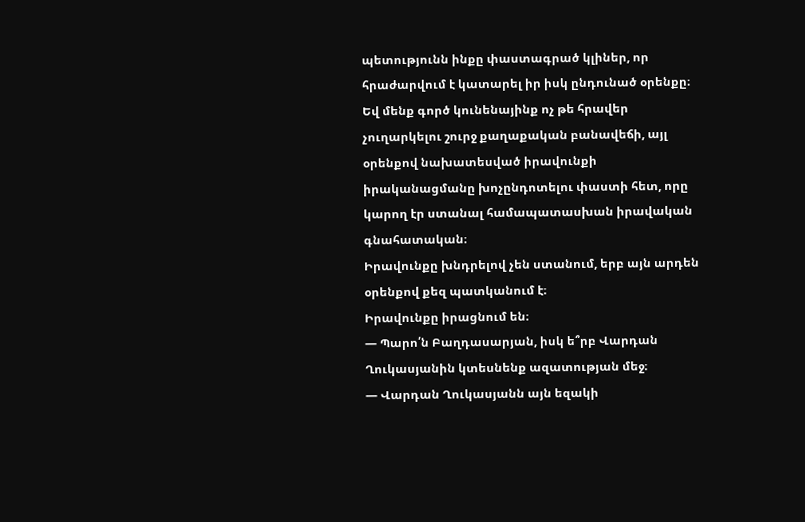պետությունն ինքը փաստագրած կլիներ, որ հրաժարվում է կատարել իր իսկ ընդունած օրենքը։ Եվ մենք գործ կունենայինք ոչ թե հրավեր չուղարկելու շուրջ քաղաքական բանավեճի, այլ օրենքով նախատեսված իրավունքի իրականացմանը խոչընդոտելու փաստի հետ, որը կարող էր ստանալ համապատասխան իրավական գնահատական։
Իրավունքը խնդրելով չեն ստանում, երբ այն արդեն օրենքով քեզ պատկանում է։
Իրավունքը իրացնում են։
— Պարո՛ն Բաղդասարյան, իսկ ե՞րբ Վարդան Ղուկասյանին կտեսնենք ազատության մեջ։
— Վարդան Ղուկասյանն այն եզակի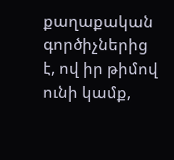քաղաքական գործիչներից է, ով իր թիմով ունի կամք,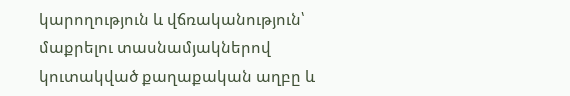կարողություն և վճռականություն՝ մաքրելու տասնամյակներով կուտակված քաղաքական աղբը և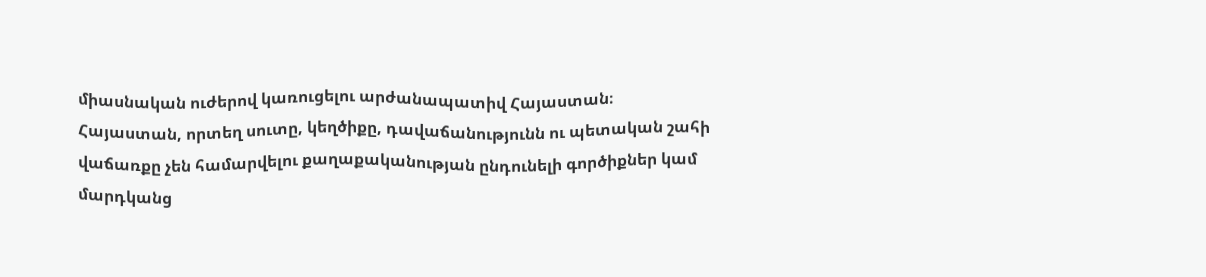միասնական ուժերով կառուցելու արժանապատիվ Հայաստան։
Հայաստան, որտեղ սուտը, կեղծիքը, դավաճանությունն ու պետական շահի վաճառքը չեն համարվելու քաղաքականության ընդունելի գործիքներ կամ մարդկանց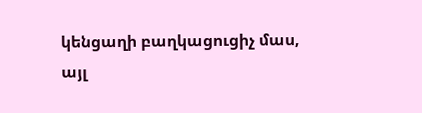կենցաղի բաղկացուցիչ մաս, այլ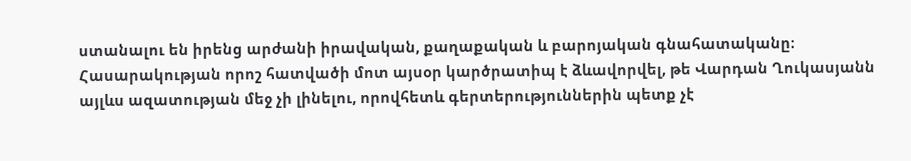ստանալու են իրենց արժանի իրավական, քաղաքական և բարոյական գնահատականը։
Հասարակության որոշ հատվածի մոտ այսօր կարծրատիպ է ձևավորվել, թե Վարդան Ղուկասյանն այլևս ազատության մեջ չի լինելու, որովհետև գերտերություններին պետք չէ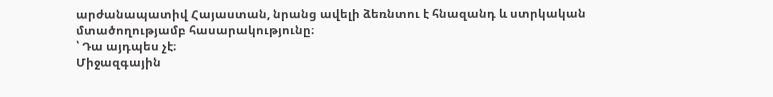արժանապատիվ Հայաստան, նրանց ավելի ձեռնտու է հնազանդ և ստրկական մտածողությամբ հասարակությունը։
՝ Դա այդպես չէ։
Միջազգային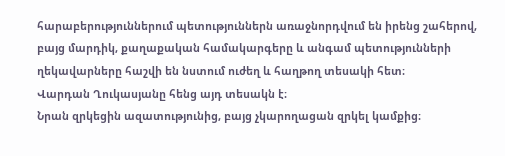հարաբերություններում պետություններն առաջնորդվում են իրենց շահերով, բայց մարդիկ, քաղաքական համակարգերը և անգամ պետությունների ղեկավարները հաշվի են նստում ուժեղ և հաղթող տեսակի հետ։
Վարդան Ղուկասյանը հենց այդ տեսակն է։
Նրան զրկեցին ազատությունից, բայց չկարողացան զրկել կամքից։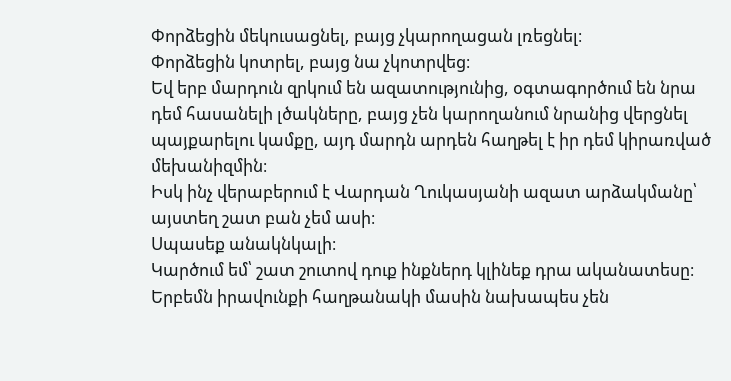Փորձեցին մեկուսացնել, բայց չկարողացան լռեցնել։
Փորձեցին կոտրել, բայց նա չկոտրվեց։
Եվ երբ մարդուն զրկում են ազատությունից, օգտագործում են նրա դեմ հասանելի լծակները, բայց չեն կարողանում նրանից վերցնել պայքարելու կամքը, այդ մարդն արդեն հաղթել է իր դեմ կիրառված մեխանիզմին։
Իսկ ինչ վերաբերում է Վարդան Ղուկասյանի ազատ արձակմանը՝ այստեղ շատ բան չեմ ասի։
Սպասեք անակնկալի։
Կարծում եմ՝ շատ շուտով դուք ինքներդ կլինեք դրա ականատեսը։
Երբեմն իրավունքի հաղթանակի մասին նախապես չեն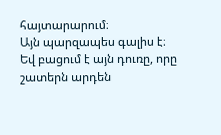հայտարարում։
Այն պարզապես գալիս է։
Եվ բացում է այն դուռը, որը շատերն արդեն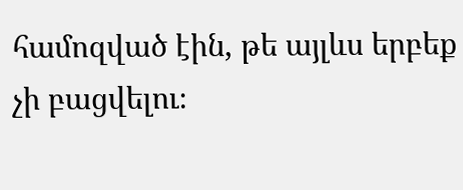համոզված էին, թե այլևս երբեք չի բացվելու։